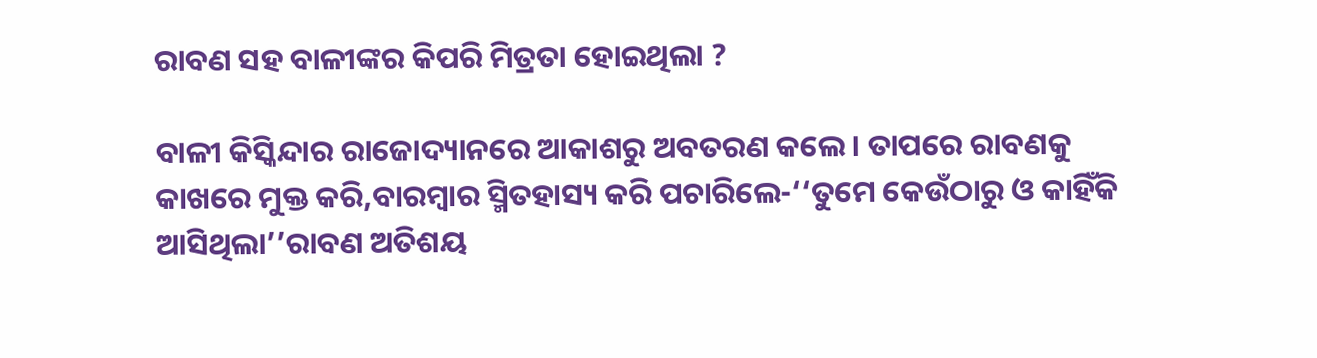ରାବଣ ସହ ବାଳୀଙ୍କର କିପରି ମିତ୍ରତା ହୋଇଥିଲା ?

ବାଳୀ କିସ୍କିନ୍ଦାର ରାଜୋଦ୍ୟାନରେ ଆକାଶରୁ ଅବତରଣ କଲେ। ତାପରେ ରାବଣକୁ କାଖରେ ମୁକ୍ତ କରି,ବାରମ୍ବାର ସ୍ମିତହାସ୍ୟ କରି ପଚାରିଲେ-‘‘ତୁମେ କେଉଁଠାରୁ ଓ କାହିଁକି ଆସିଥିଲା’’ରାବଣ ଅତିଶୟ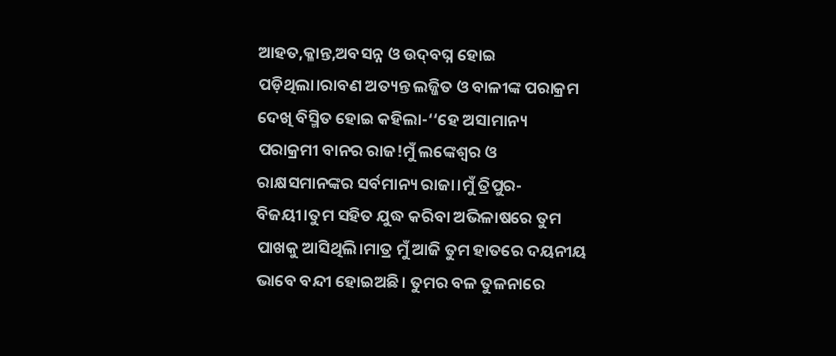ଆହତ,କ୍ଳାନ୍ତ,ଅବସନ୍ନ ଓ ଉଦ୍‌ବଘ୍ନ ହୋଇ ପଡ଼ିଥିଲା।ରାବଣ ଅତ୍ୟନ୍ତ ଲଜ୍ଜିତ ଓ ବାଳୀଙ୍କ ପରାକ୍ରମ ଦେଖି ବିସ୍ମିତ ହୋଇ କହିଲା-‘‘ହେ ଅସାମାନ୍ୟ ପରାକ୍ରମୀ ବାନର ରାଜ!ମୁଁ ଲଙ୍କେଶ୍ୱର ଓ ରାକ୍ଷସମାନଙ୍କର ସର୍ବମାନ୍ୟ ରାଜା।ମୁଁ ତ୍ରିପୁର-ବିଜୟୀ।ତୁମ ସହିତ ଯୁଦ୍ଧ କରିବା ଅଭିଳାଷରେ ତୁମ ପାଖକୁ ଆସିଥିଲି।ମାତ୍ର ମୁଁ ଆଜି ତୁମ ହାତରେ ଦୟନୀୟ ଭାବେ ବନ୍ଦୀ ହୋଇଅଛି। ତୁମର ବଳ ତୁଳନାରେ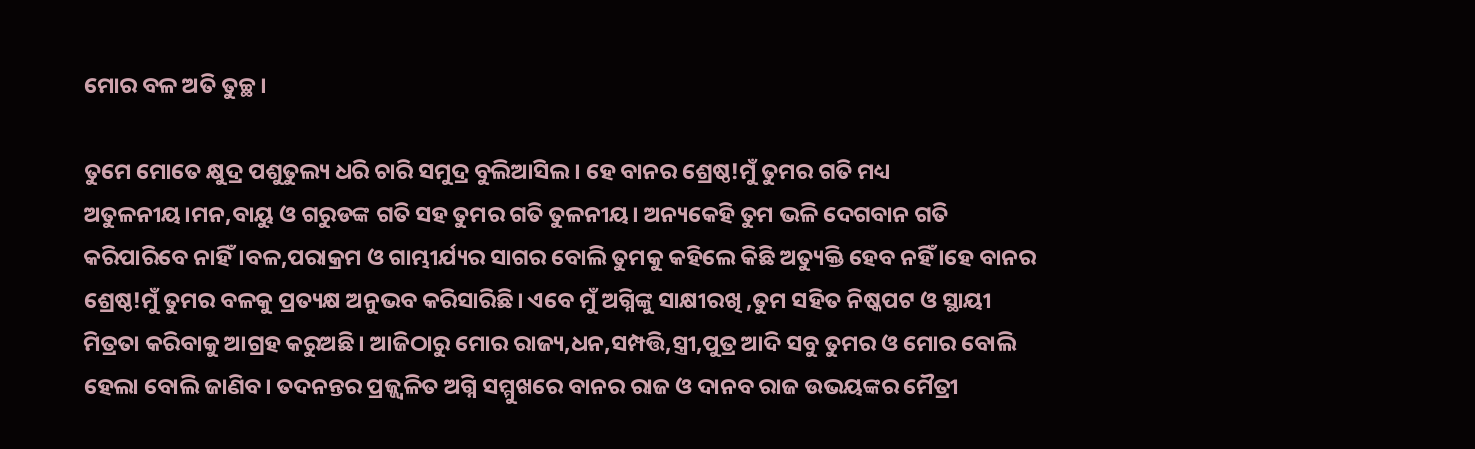ମୋର ବଳ ଅତି ତୁଚ୍ଛ।

ତୁମେ ମୋତେ କ୍ଷୁଦ୍ର ପଶୁତୁଲ୍ୟ ଧରି ଚାରି ସମୁଦ୍ର ବୁଲିଆସିଲ। ହେ ବାନର ଶ୍ରେଷ୍ଠ!ମୁଁ ତୁମର ଗତି ମଧ୍ୟ ଅତୁଳନୀୟ।ମନ,ବାୟୁ ଓ ଗରୁଡଙ୍କ ଗତି ସହ ତୁମର ଗତି ତୁଳନୀୟ। ଅନ୍ୟକେହି ତୁମ ଭଳି ଦେଗବାନ ଗତି କରିପାରିବେ ନାହିଁ।ବଳ,ପରାକ୍ରମ ଓ ଗାମ୍ଭୀର୍ଯ୍ୟର ସାଗର ବୋଲି ତୁମକୁ କହିଲେ କିଛି ଅତ୍ୟୁକ୍ତି ହେବ ନହିଁ ।ହେ ବାନର ଶ୍ରେଷ୍ଠ!ମୁଁ ତୁମର ବଳକୁ ପ୍ରତ୍ୟକ୍ଷ ଅନୁଭବ କରିସାରିଛି। ଏବେ ମୁଁ ଅଗ୍ନିଙ୍କୁ ସାକ୍ଷୀରଖି ,ତୁମ ସହିତ ନିଷ୍କପଟ ଓ ସ୍ଥାୟୀ ମିତ୍ରତା କରିବାକୁ ଆଗ୍ରହ କରୁଅଛି। ଆଜିଠାରୁ ମୋର ରାଜ୍ୟ,ଧନ,ସମ୍ପତ୍ତି,ସ୍ତ୍ରୀ,ପୁତ୍ର ଆଦି ସବୁ ତୁମର ଓ ମୋର ବୋଲି ହେଲା ବୋଲି ଜାଣିବ। ତଦନନ୍ତର ପ୍ରଜ୍ଜ୍ୱଳିତ ଅଗ୍ନି ସମ୍ମୁଖରେ ବାନର ରାଜ ଓ ଦାନବ ରାଜ ଉଭୟଙ୍କର ମୈତ୍ରୀ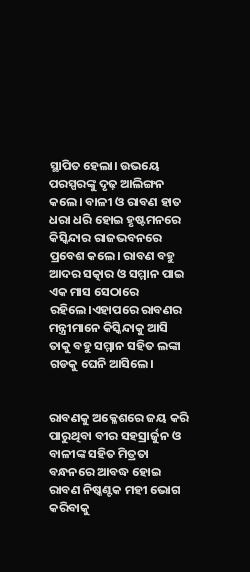ସ୍ଥାପିତ ହେଲା। ଉଭୟେ ପରସ୍ପରଙ୍କୁ ଦୃଢ଼ ଆଲିଙ୍ଗନ କଲେ। ବାଳୀ ଓ ରାବଣ ହାତ ଧରା ଧରି ହୋଇ ହୃଷ୍ଟମନରେ କିସ୍କିନ୍ଦାର ରାଜଭବନରେ ପ୍ରବେଶ କଲେ। ରାବଣ ବହୁ ଆଦର ସତ୍କାର ଓ ସମ୍ମାନ ପାଇ ଏକ ମାସ ସେଠାରେ ରହିଲେ।ଏହାପରେ ରାବଣର ମନ୍ତ୍ରୀମାନେ କିସ୍କିନ୍ଦାକୁ ଆସି ତାକୁ ବହୁ ସମ୍ମାନ ସହିତ ଲଙ୍କା ଗଡକୁ ଘେନି ଆସିଲେ।


ରାବଣକୁ ଅକ୍ଳେଶରେ ଜୟ କରି ପାରୁଥିବା ବୀର ସହସ୍ରାର୍ଜୁନ ଓ ବାଳୀଙ୍କ ସହିତ ମିତ୍ରତା ବନ୍ଧନରେ ଆବଦ୍ଧ ହୋଇ ରାବଣ ନିଷ୍କଣ୍ଟକ ମହୀ ଭୋଗ କରିବାକୁ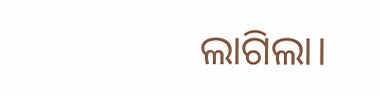ଲାଗିଲା।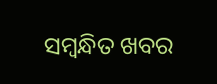ସମ୍ବନ୍ଧିତ ଖବର